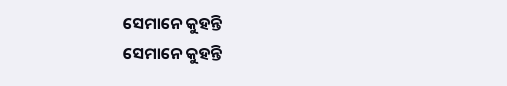ସେମାନେ କୁହନ୍ତି
ସେମାନେ କୁହନ୍ତି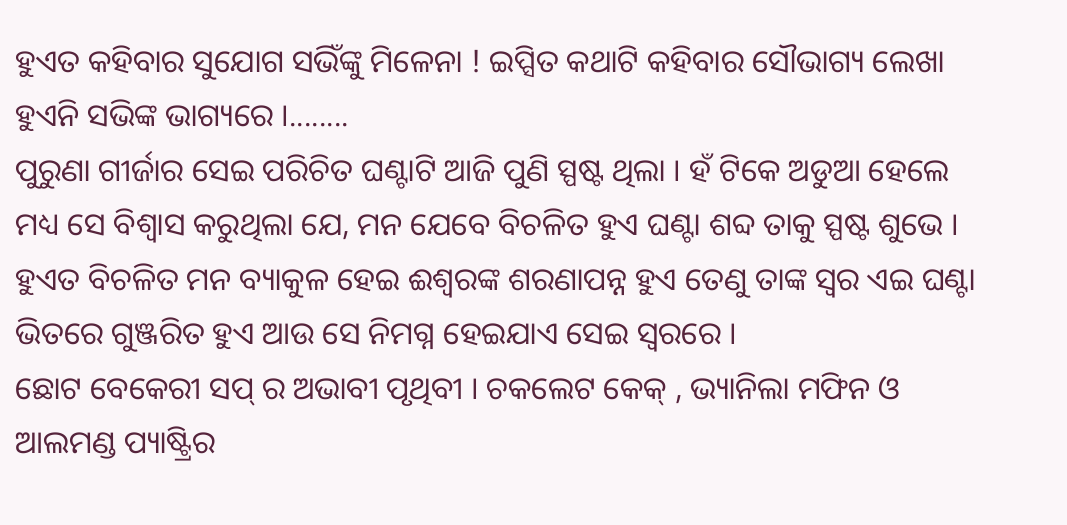ହୁଏତ କହିବାର ସୁଯୋଗ ସଭିଁଙ୍କୁ ମିଳେନା ! ଇପ୍ସିତ କଥାଟି କହିବାର ସୌଭାଗ୍ୟ ଲେଖା ହୁଏନି ସଭିଙ୍କ ଭାଗ୍ୟରେ ।........
ପୁରୁଣା ଗୀର୍ଜାର ସେଇ ପରିଚିତ ଘଣ୍ଟାଟି ଆଜି ପୁଣି ସ୍ପଷ୍ଟ ଥିଲା । ହଁ ଟିକେ ଅଡୁଆ ହେଲେ ମଧ୍ୟ ସେ ବିଶ୍ୱାସ କରୁଥିଲା ଯେ, ମନ ଯେବେ ବିଚଳିତ ହୁଏ ଘଣ୍ଟା ଶବ୍ଦ ତାକୁ ସ୍ପଷ୍ଟ ଶୁଭେ । ହୁଏତ ବିଚଳିତ ମନ ବ୍ୟାକୁଳ ହେଇ ଈଶ୍ବରଙ୍କ ଶରଣାପନ୍ନ ହୁଏ ତେଣୁ ତାଙ୍କ ସ୍ୱର ଏଇ ଘଣ୍ଟା ଭିତରେ ଗୁଞ୍ଜରିତ ହୁଏ ଆଉ ସେ ନିମଗ୍ନ ହେଇଯାଏ ସେଇ ସ୍ୱରରେ ।
ଛୋଟ ବେକେରୀ ସପ୍ ର ଅଭାବୀ ପୃଥିବୀ । ଚକଲେଟ କେକ୍ , ଭ୍ୟାନିଲା ମଫିନ ଓ ଆଲମଣ୍ଡ ପ୍ୟାଷ୍ଟ୍ରିର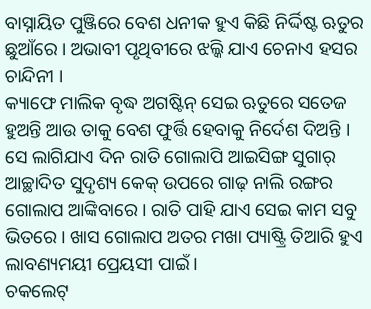ବାସ୍ନାୟିତ ପୁଞ୍ଜିରେ ବେଶ ଧନୀକ ହୁଏ କିଛି ନିର୍ଦ୍ଦିଷ୍ଟ ଋତୁର ଛୁଆଁରେ । ଅଭାବୀ ପୃଥିବୀରେ ଝଲ୍କି ଯାଏ ଚେନାଏ ହସର ଚାନ୍ଦିନୀ ।
କ୍ୟାଫେ ମାଲିକ ବୃଦ୍ଧ ଅଗଷ୍ଟିନ୍ ସେଇ ଋତୁରେ ସତେଜ ହୁଅନ୍ତି ଆଉ ତାକୁ ବେଶ ଫୁର୍ତ୍ତି ହେବାକୁ ନିର୍ଦେଶ ଦିଅନ୍ତି ।
ସେ ଲାଗିଯାଏ ଦିନ ରାତି ଗୋଲାପି ଆଇସିଙ୍ଗ ସୁଗାର୍ ଆଚ୍ଛାଦିତ ସୁଦୃଶ୍ୟ କେକ୍ ଉପରେ ଗାଢ଼ ନାଲି ରଙ୍ଗର ଗୋଲାପ ଆଙ୍କିବାରେ । ରାତି ପାହି ଯାଏ ସେଇ କାମ ସବୁ ଭିତରେ । ଖାସ ଗୋଲାପ ଅତର ମଖା ପ୍ୟାଷ୍ଟ୍ରି ତିଆରି ହୁଏ ଲାବଣ୍ୟମୟୀ ପ୍ରେୟସୀ ପାଇଁ ।
ଚକଲେଟ୍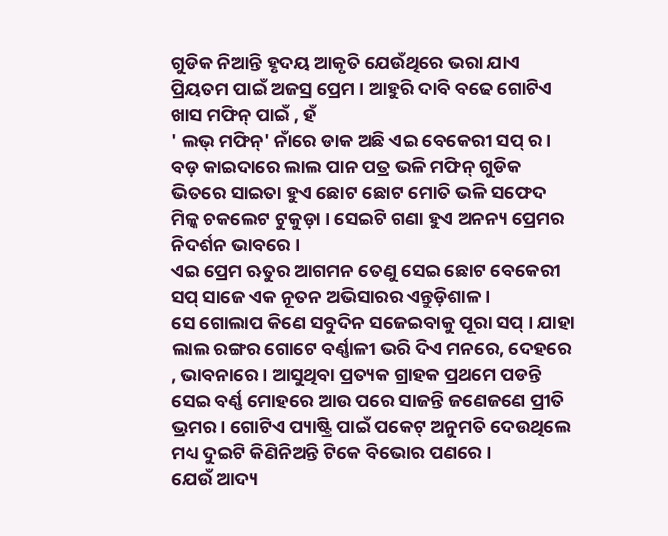ଗୁଡିକ ନିଆନ୍ତି ହୃଦୟ ଆକୃତି ଯେଉଁଥିରେ ଭରା ଯାଏ ପ୍ରିୟତମ ପାଇଁ ଅଜସ୍ର ପ୍ରେମ । ଆହୁରି ଦାବି ବଢେ ଗୋଟିଏ ଖାସ ମଫିନ୍ ପାଇଁ , ହଁ
' ଲଭ୍ ମଫିନ୍' ନାଁରେ ଡାକ ଅଛି ଏଇ ବେକେରୀ ସପ୍ ର । ବଡ଼ କାଇଦାରେ ଲାଲ ପାନ ପତ୍ର ଭଳି ମଫିନ୍ ଗୁଡିକ ଭିତରେ ସାଇତା ହୁଏ ଛୋଟ ଛୋଟ ମୋତି ଭଳି ସଫେଦ ମିଳ୍କ ଚକଲେଟ ଟୁକୁଡ଼ା । ସେଇଟି ଗଣା ହୁଏ ଅନନ୍ୟ ପ୍ରେମର ନିଦର୍ଶନ ଭାବରେ ।
ଏଇ ପ୍ରେମ ଋତୁର ଆଗମନ ତେଣୁ ସେଇ ଛୋଟ ବେକେରୀ ସପ୍ ସାଜେ ଏକ ନୂତନ ଅଭିସାରର ଏନ୍ତୁଡ଼ିଶାଳ ।
ସେ ଗୋଲାପ କିଣେ ସବୁଦିନ ସଜେଇବାକୁ ପୂରା ସପ୍ । ଯାହା ଲାଲ ରଙ୍ଗର ଗୋଟେ ବର୍ଣ୍ଣାଳୀ ଭରି ଦିଏ ମନରେ, ଦେହରେ , ଭାବନାରେ । ଆସୁଥିବା ପ୍ରତ୍ୟକ ଗ୍ରାହକ ପ୍ରଥମେ ପଡନ୍ତି ସେଇ ବର୍ଣ୍ଣ ମୋହରେ ଆଉ ପରେ ସାଜନ୍ତି ଜଣେଜଣେ ପ୍ରୀତି ଭ୍ରମର । ଗୋଟିଏ ପ୍ୟାଷ୍ଟ୍ରି ପାଇଁ ପକେଟ୍ ଅନୁମତି ଦେଉଥିଲେ ମଧ୍ୟ ଦୁଇଟି କିଣିନିଅନ୍ତି ଟିକେ ବିଭୋର ପଣରେ ।
ଯେଉଁ ଆଦ୍ୟ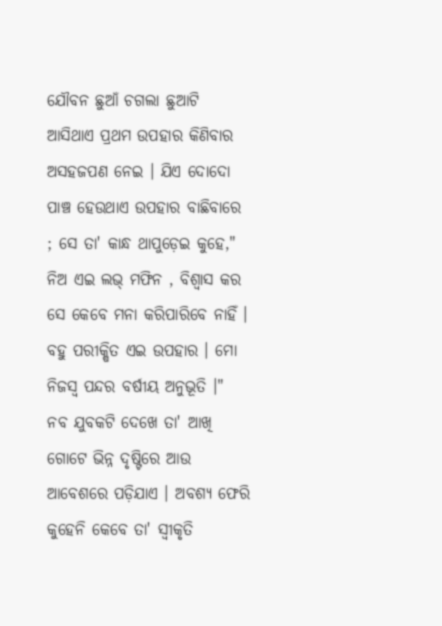ଯୌବନ ଛୁଆଁ ଚଗଲା ଛୁଆଟି ଆସିଥାଏ ପ୍ରଥମ ଉପହାର କିଣିବାର ଅସହଜପଣ ନେଇ । ଯିଏ ଦୋଦୋ ପାଞ୍ଚ ହେଉଥାଏ ଉପହାର ବାଛିବାରେ ; ସେ ତା' କାନ୍ଧ ଥାପୁଡ଼େଇ କୁହେ," ନିଅ ଏଇ ଲଭ୍ ମଫିନ , ବିଶ୍ୱାସ କର ସେ କେବେ ମନା କରିପାରିବେ ନାହିଁ । ବହୁ ପରୀକ୍ଷିତ ଏଇ ଉପହାର । ମୋ ନିଜସ୍ୱ ପନ୍ଦର ବର୍ଷୀୟ ଅନୁଭୂତି ।"
ନବ ଯୁବକଟି ଦେଖେ ତା' ଆଖି ଗୋଟେ ଭିନ୍ନ ଦୃଷ୍ଟିରେ ଆଉ ଆବେଶରେ ପଡ଼ିଯାଏ । ଅବଶ୍ୟ ଫେରି କୁହେନି କେବେ ତା' ସ୍ୱୀକୃତି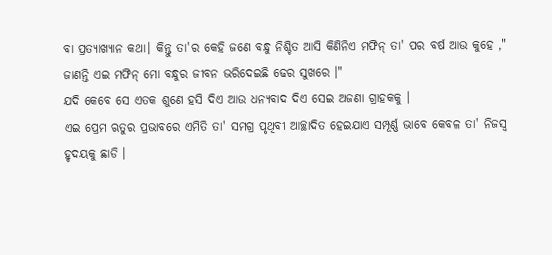ବା ପ୍ରତ୍ୟାଖ୍ୟାନ କଥା। କିନ୍ତୁ ତା'ର କେହି ଜଣେ ବନ୍ଧୁ ନିଶ୍ଚିତ ଆସି କିଣିନିଏ ମଫିନ୍ ତା' ପର ବର୍ଷ ଆଉ କୁହେ ," ଜାଣନ୍ତି ଏଇ ମଫିନ୍ ମୋ ବନ୍ଧୁର ଜୀବନ ଭରିଦେଇଛି ଢେର ସୁଖରେ ।"
ଯଦି କେବେ ସେ ଏତକ ଶୁଣେ ହସି ଦିଏ ଆଉ ଧନ୍ୟବାଦ ଦିଏ ସେଇ ଅଜଣା ଗ୍ରାହକକୁ ।
ଏଇ ପ୍ରେମ ଋତୁର ପ୍ରଭାବରେ ଏମିତି ତା' ସମଗ୍ର ପୃଥିବୀ ଆଚ୍ଛାଦିତ ହେଇଯାଏ ସମ୍ପୂର୍ଣ୍ଣ ଭାବେ କେବଳ ତା' ନିଜସ୍ୱ ହୃଦୟକୁ ଛାଡି ।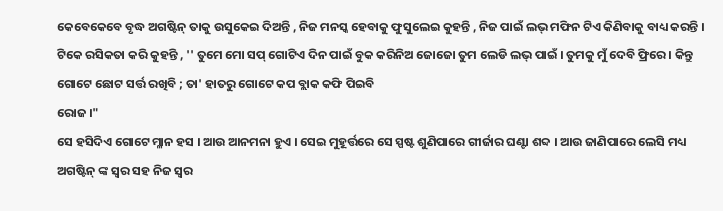କେବେକେବେ ବୃଦ୍ଧ ଅଗଷ୍ଟିନ୍ ତାକୁ ଉସୁକେଇ ଦିଅନ୍ତି , ନିଜ ମନସ୍କ ହେବାକୁ ଫୁସୁଲେଇ କୁହନ୍ତି , ନିଜ ପାଇଁ ଲଭ୍ ମଫିନ ଟିଏ କିଣିବାକୁ ବାଧ୍ୟ କରନ୍ତି । ଟିକେ ରସିକତା କରି କୁହନ୍ତି , '' ତୁମେ ମୋ ସପ୍ ଗୋଟିଏ ଦିନ ପାଇଁ ବୁକ କରିନିଅ ଜୋଜୋ ତୁମ ଲେଡି ଲଭ୍ ପାଇଁ । ତୁମକୁ ମୁଁ ଦେବି ଫ୍ରିରେ । କିନ୍ତୁ ଗୋଟେ ଛୋଟ ସର୍ତ୍ତ ରଖିବି ; ତା' ହାତରୁ ଗୋଟେ କପ ବ୍ଲାକ କଫି ପିଇବି
ରୋଜ ।"
ସେ ହସିଦିଏ ଗୋଟେ ମ୍ଳାନ ହସ । ଆଉ ଆନମନା ହୁଏ । ସେଇ ମୁହୂର୍ତ୍ତରେ ସେ ସ୍ପଷ୍ଟ ଶୁଣିପାରେ ଗୀର୍ଜାର ଘଣ୍ଟା ଶବ୍ଦ । ଆଉ ଜାଣିପାରେ ଲେସି ମଧ୍ୟ ଅଗଷ୍ଟିନ୍ ଙ୍କ ସ୍ୱର ସହ ନିଜ ସ୍ୱର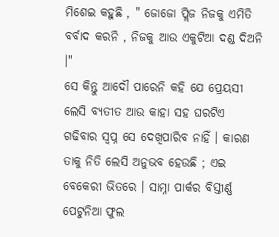ମିଶେଇ କହୁଛି , " ଜୋଜୋ ପ୍ଲିଜ ନିଜକୁ ଏମିତି ବର୍ବାଦ କରନି , ନିଜକୁ ଆଉ ଏକୁଟିଆ ଦଣ୍ଡ ଦିଅନି ।"
ସେ କିନ୍ତୁ ଆଦୌ ପାରେନି କହି ଯେ ପ୍ରେୟସୀ ଲେସି ବ୍ୟତୀତ ଆଉ କାହା ସହ ଘରଟିଏ ଗଢିବାର ସ୍ୱପ୍ନ ସେ ଦେଖିପାରିବ ନାହିଁ । କାରଣ ତାକୁ ନିତି ଲେସି ଅନୁଭବ ହେଉଛି ; ଏଇ ବେକେରୀ ଭିତରେ । ସାମ୍ନା ପାର୍କର ବିସ୍ତୀର୍ଣ୍ଣ ପେଟୁନିଆ ଫୁଲ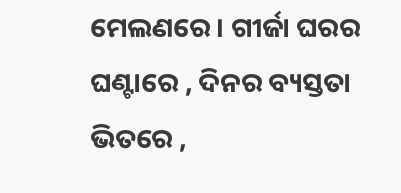ମେଲଣରେ । ଗୀର୍ଜା ଘରର ଘଣ୍ଟାରେ , ଦିନର ବ୍ୟସ୍ତତା ଭିତରେ ,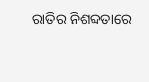ରାତିର ନିଶବ୍ଦତାରେ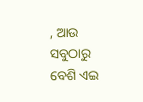, ଆଉ ସବୁଠାରୁ ବେଶି ଏଇ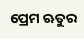ପ୍ରେମ ଋତୁର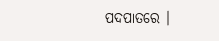ପଦପାତରେ ।